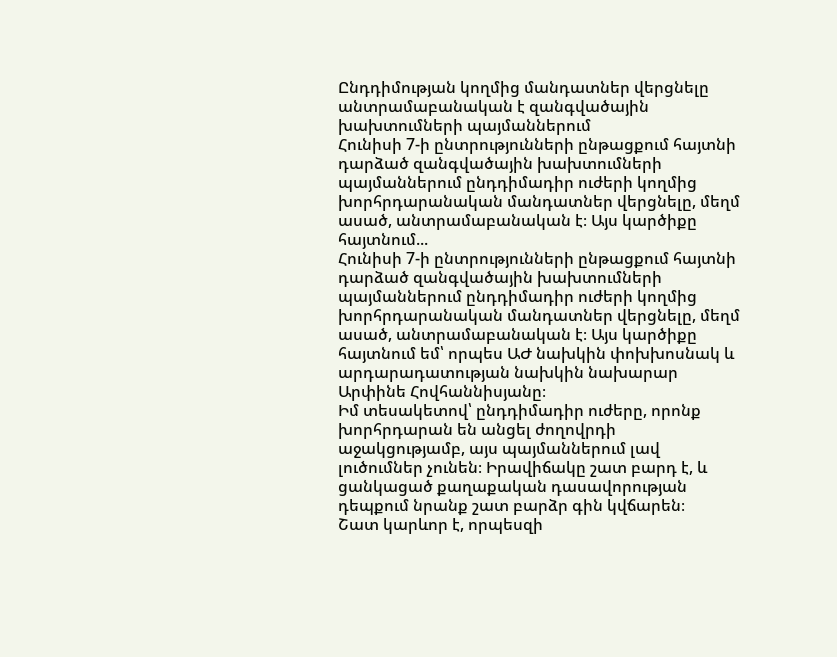Ընդդիմության կողմից մանդատներ վերցնելը անտրամաբանական է զանգվածային խախտումների պայմաններում
Հունիսի 7-ի ընտրությունների ընթացքում հայտնի դարձած զանգվածային խախտումների պայմաններում ընդդիմադիր ուժերի կողմից խորհրդարանական մանդատներ վերցնելը, մեղմ ասած, անտրամաբանական է։ Այս կարծիքը հայտնում...
Հունիսի 7-ի ընտրությունների ընթացքում հայտնի դարձած զանգվածային խախտումների պայմաններում ընդդիմադիր ուժերի կողմից խորհրդարանական մանդատներ վերցնելը, մեղմ ասած, անտրամաբանական է։ Այս կարծիքը հայտնում եմ՝ որպես ԱԺ նախկին փոխխոսնակ և արդարադատության նախկին նախարար Արփինե Հովհաննիսյանը։
Իմ տեսակետով՝ ընդդիմադիր ուժերը, որոնք խորհրդարան են անցել ժողովրդի աջակցությամբ, այս պայմաններում լավ լուծումներ չունեն։ Իրավիճակը շատ բարդ է, և ցանկացած քաղաքական դասավորության դեպքում նրանք շատ բարձր գին կվճարեն։
Շատ կարևոր է, որպեսզի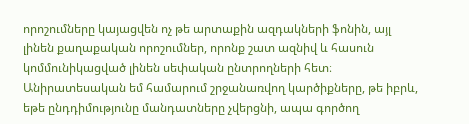որոշումները կայացվեն ոչ թե արտաքին ազդակների ֆոնին, այլ լինեն քաղաքական որոշումներ, որոնք շատ ազնիվ և հասուն կոմմունիկացված լինեն սեփական ընտրողների հետ։
Անիրատեսական եմ համարում շրջանառվող կարծիքները, թե իբրև, եթե ընդդիմությունը մանդատները չվերցնի, ապա գործող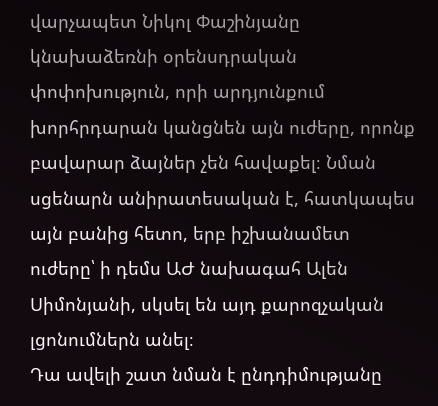վարչապետ Նիկոլ Փաշինյանը կնախաձեռնի օրենսդրական փոփոխություն, որի արդյունքում խորհրդարան կանցնեն այն ուժերը, որոնք բավարար ձայներ չեն հավաքել։ Նման սցենարն անիրատեսական է, հատկապես այն բանից հետո, երբ իշխանամետ ուժերը՝ ի դեմս ԱԺ նախագահ Ալեն Սիմոնյանի, սկսել են այդ քարոզչական լցոնումներն անել։
Դա ավելի շատ նման է ընդդիմությանը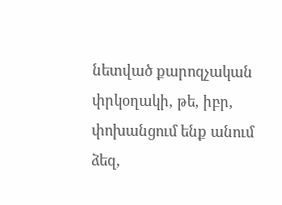նետված քարոզչական փրկօղակի, թե, իբր, փոխանցում ենք անում ձեզ,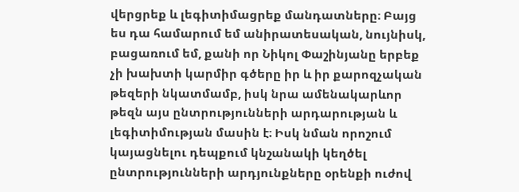վերցրեք և լեգիտիմացրեք մանդատները։ Բայց ես դա համարում եմ անիրատեսական, նույնիսկ, բացառում եմ, քանի որ Նիկոլ Փաշինյանը երբեք չի խախտի կարմիր գծերը իր և իր քարոզչական թեզերի նկատմամբ, իսկ նրա ամենակարևոր թեզն այս ընտրությունների արդարության և լեգիտիմության մասին է։ Իսկ նման որոշում կայացնելու դեպքում կնշանակի կեղծել ընտրությունների արդյունքները օրենքի ուժով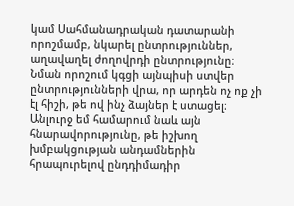կամ Սահմանադրական դատարանի որոշմամբ, նկարել ընտրություններ, աղավաղել ժողովրդի ընտրությունը։
Նման որոշում կգցի այնպիսի ստվեր ընտրությունների վրա, որ արդեն ոչ ոք չի էլ հիշի, թե ով ինչ ձայներ է ստացել։
Անլուրջ եմ համարում նաև այն հնարավորությունը, թե իշխող խմբակցության անդամներին հրապուրելով ընդդիմադիր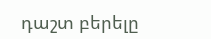դաշտ բերելը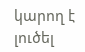կարող է լուծել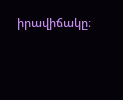իրավիճակը։